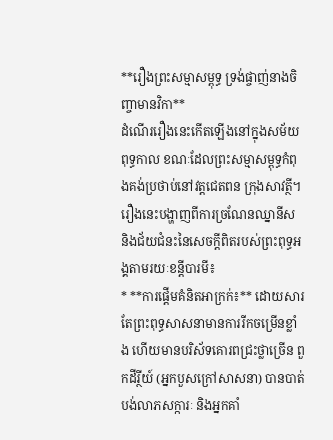**រឿងព្រះសម្មាសម្ពុទ្ធ ទ្រង់ផ្ចាញ់នាងចិញ្ចាមានវិកា**
ដំណើររឿងនេះកើតឡើងនៅក្នុងសម័យពុទ្ធកាល ខណៈដែលព្រះសម្មាសម្ពុទ្ធកំពុងគង់ប្រថាប់នៅវត្តជេតពន ក្រុងសាវត្ថី។ រឿងនេះបង្ហាញពីការច្រណែនឈ្នានីស និងជ័យជំនះនៃសេចក្តីពិតរបស់ព្រះពុទ្ធអង្គតាមរយៈខន្តីបារមី៖
* **ការផ្តើមគំនិតអាក្រក់៖** ដោយសារតែព្រះពុទ្ធសាសនាមានការរីកចម្រើនខ្លាំង ហើយមានបរិស័ទគោរពជ្រះថ្លាច្រើន ពួកដីរ្ថីយ៍ (អ្នកបួសក្រៅសាសនា) បានបាត់បង់លាភសក្ការៈ និងអ្នកគាំ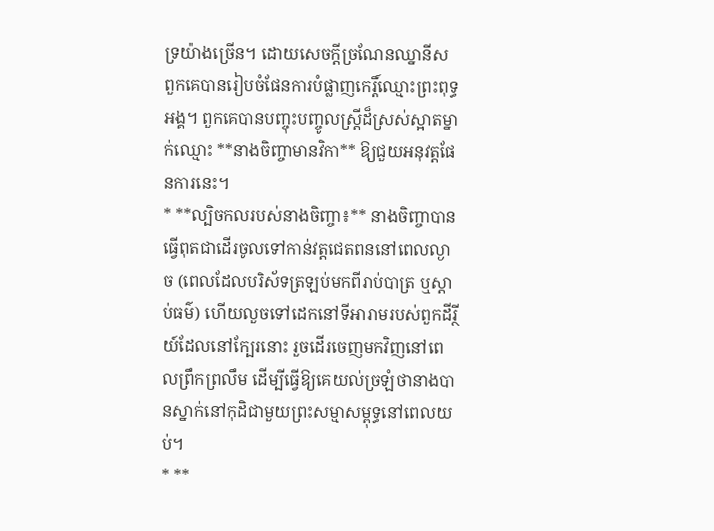ទ្រយ៉ាងច្រើន។ ដោយសេចក្តីច្រណែនឈ្នានីស ពួកគេបានរៀបចំផែនការបំផ្លាញកេរ្តិ៍ឈ្មោះព្រះពុទ្ធអង្គ។ ពួកគេបានបញ្ចុះបញ្ចូលស្ត្រីដ៏ស្រស់ស្អាតម្នាក់ឈ្មោះ **នាងចិញ្ចាមានវិកា** ឱ្យជួយអនុវត្តផែនការនេះ។
* **ល្បិចកលរបស់នាងចិញ្ចា៖** នាងចិញ្ចាបានធ្វើពុតជាដើរចូលទៅកាន់វត្តជេតពននៅពេលល្ងាច (ពេលដែលបរិស័ទត្រឡប់មកពីរាប់បាត្រ ឬស្តាប់ធម៌) ហើយលួចទៅដេកនៅទីអារាមរបស់ពួកដីរ្ថីយ៍ដែលនៅក្បែរនោះ រួចដើរចេញមកវិញនៅពេលព្រឹកព្រលឹម ដើម្បីធ្វើឱ្យគេយល់ច្រឡំថានាងបានស្នាក់នៅកុដិជាមួយព្រះសម្មាសម្ពុទ្ធនៅពេលយប់។
* **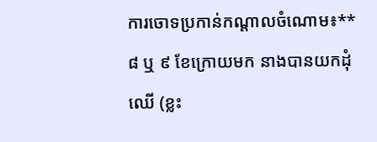ការចោទប្រកាន់កណ្តាលចំណោម៖** ៨ ឬ ៩ ខែក្រោយមក នាងបានយកដុំឈើ (ខ្លះ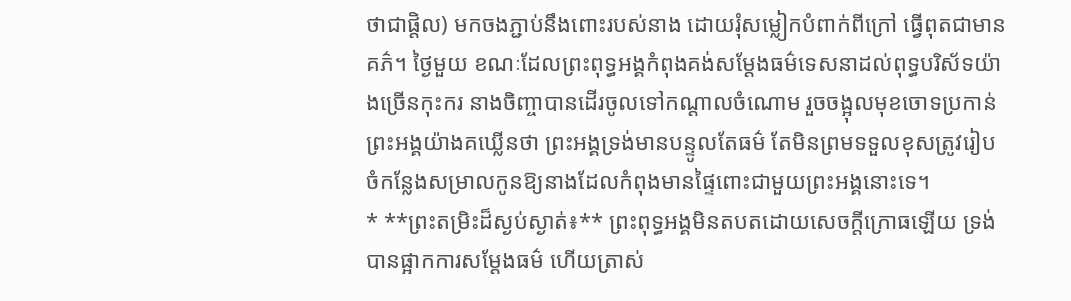ថាជាផ្តិល) មកចងភ្ជាប់នឹងពោះរបស់នាង ដោយរុំសម្លៀកបំពាក់ពីក្រៅ ធ្វើពុតជាមានគភ៌។ ថ្ងៃមួយ ខណៈដែលព្រះពុទ្ធអង្គកំពុងគង់សម្តែងធម៌ទេសនាដល់ពុទ្ធបរិស័ទយ៉ាងច្រើនកុះករ នាងចិញ្ចាបានដើរចូលទៅកណ្តាលចំណោម រួចចង្អុលមុខចោទប្រកាន់ព្រះអង្គយ៉ាងគឃ្លើនថា ព្រះអង្គទ្រង់មានបន្ទូលតែធម៌ តែមិនព្រមទទួលខុសត្រូវរៀបចំកន្លែងសម្រាលកូនឱ្យនាងដែលកំពុងមានផ្ទៃពោះជាមួយព្រះអង្គនោះទេ។
* **ព្រះតម្រិះដ៏ស្ងប់ស្ងាត់៖** ព្រះពុទ្ធអង្គមិនតបតដោយសេចក្តីក្រោធឡើយ ទ្រង់បានផ្អាកការសម្តែងធម៌ ហើយត្រាស់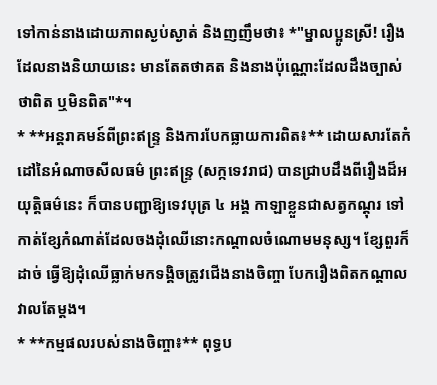ទៅកាន់នាងដោយភាពស្ងប់ស្ងាត់ និងញញឹមថា៖ *"ម្នាលប្អូនស្រី! រឿងដែលនាងនិយាយនេះ មានតែតថាគត និងនាងប៉ុណ្ណោះដែលដឹងច្បាស់ថាពិត ឬមិនពិត"*។
* **អន្តរាគមន៍ពីព្រះឥន្ទ្រ និងការបែកធ្លាយការពិត៖** ដោយសារតែកំដៅនៃអំណាចសីលធម៌ ព្រះឥន្ទ្រ (សក្កទេវរាជ) បានជ្រាបដឹងពីរឿងដ៏អយុត្តិធម៌នេះ ក៏បានបញ្ជាឱ្យទេវបុត្រ ៤ អង្គ កាឡាខ្លួនជាសត្វកណ្តុរ ទៅកាត់ខ្សែកំណាត់ដែលចងដុំឈើនោះកណ្តាលចំណោមមនុស្ស។ ខ្សែពួរក៏ដាច់ ធ្វើឱ្យដុំឈើធ្លាក់មកទង្គិចត្រូវជើងនាងចិញ្ចា បែករឿងពិតកណ្តាលវាលតែម្តង។
* **កម្មផលរបស់នាងចិញ្ចា៖** ពុទ្ធប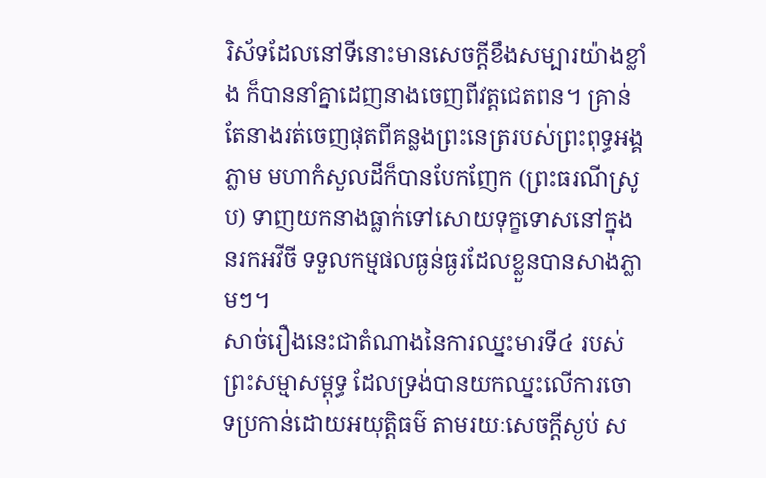រិស័ទដែលនៅទីនោះមានសេចក្តីខឹងសម្បារយ៉ាងខ្លាំង ក៏បាននាំគ្នាដេញនាងចេញពីវត្តជេតពន។ គ្រាន់តែនាងរត់ចេញផុតពីគន្លងព្រះនេត្ររបស់ព្រះពុទ្ធអង្គភ្លាម មហាកំសួលដីក៏បានបែកញែក (ព្រះធរណីស្រូប) ទាញយកនាងធ្លាក់ទៅសោយទុក្ខទោសនៅក្នុងនរកអវីចី ទទួលកម្មផលធ្ងន់ធ្ងរដែលខ្លួនបានសាងភ្លាមៗ។
សាច់រឿងនេះជាតំណាងនៃការឈ្នះមារទី៤ របស់ព្រះសម្មាសម្ពុទ្ធ ដែលទ្រង់បានយកឈ្នះលើការចោទប្រកាន់ដោយអយុត្តិធម៌ តាមរយៈសេចក្តីស្ងប់ ស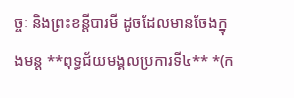ច្ចៈ និងព្រះខន្តីបារមី ដូចដែលមានចែងក្នុងមន្ត **ពុទ្ធជ័យមង្គលប្រការទី៤** *(ក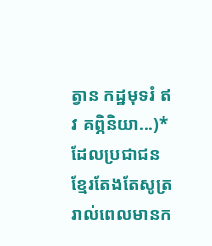ត្វាន កដ្ឋមុទរំ ឥវ គព្ភិនិយា...)* ដែលប្រជាជនខ្មែរតែងតែសូត្ររាល់ពេលមានក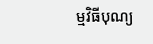ម្មវិធីបុណ្យ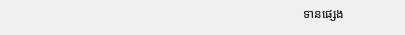ទានផ្សេង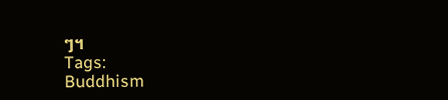ៗ។
Tags:
Buddhism